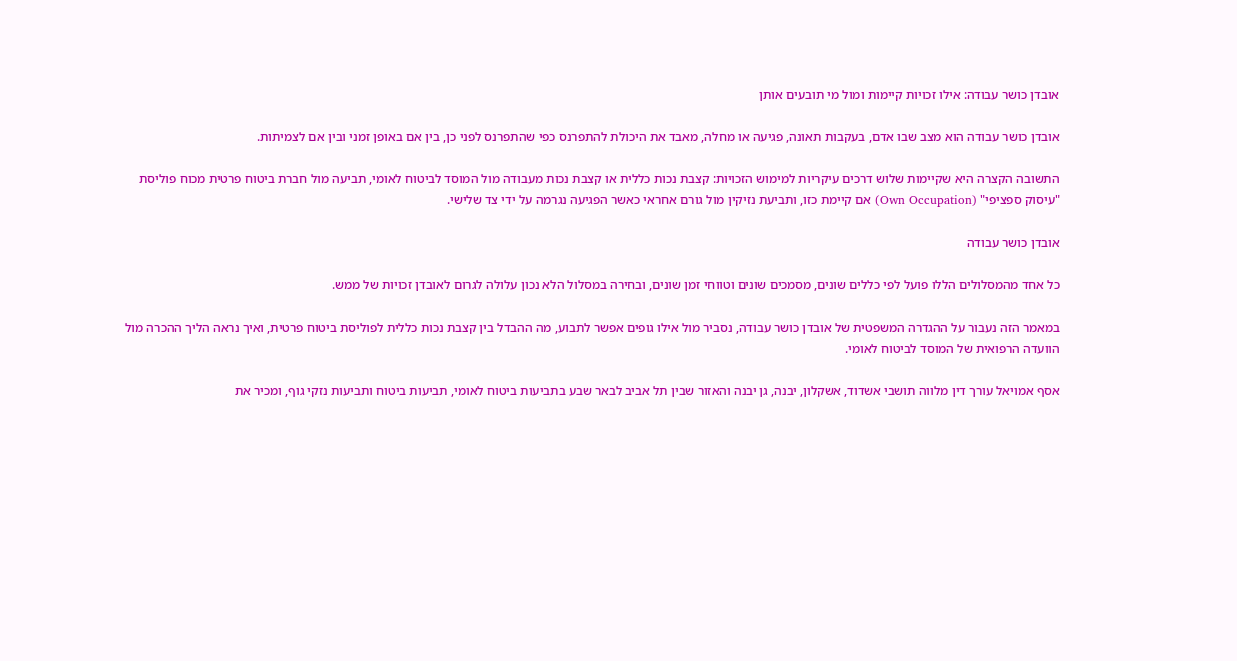אובדן כושר עבודה: אילו זכויות קיימות ומול מי תובעים אותן

אובדן כושר עבודה הוא מצב שבו אדם, בעקבות תאונה, פגיעה או מחלה, מאבד את היכולת להתפרנס כפי שהתפרנס לפני כן, בין אם באופן זמני ובין אם לצמיתות.

התשובה הקצרה היא שקיימות שלוש דרכים עיקריות למימוש הזכויות: קצבת נכות כללית או קצבת נכות מעבודה מול המוסד לביטוח לאומי, תביעה מול חברת ביטוח פרטית מכוח פוליסת "עיסוק ספציפי" (Own Occupation) אם קיימת כזו, ותביעת נזיקין מול גורם אחראי כאשר הפגיעה נגרמה על ידי צד שלישי.

אובדן כושר עבודה

כל אחד מהמסלולים הללו פועל לפי כללים שונים, מסמכים שונים וטווחי זמן שונים, ובחירה במסלול הלא נכון עלולה לגרום לאובדן זכויות של ממש.

במאמר הזה נעבור על ההגדרה המשפטית של אובדן כושר עבודה, נסביר מול אילו גופים אפשר לתבוע, מה ההבדל בין קצבת נכות כללית לפוליסת ביטוח פרטית, ואיך נראה הליך ההכרה מול הוועדה הרפואית של המוסד לביטוח לאומי.

אסף אמויאל עורך דין מלווה תושבי אשדוד, אשקלון, יבנה, גן יבנה והאזור שבין תל אביב לבאר שבע בתביעות ביטוח לאומי, תביעות ביטוח ותביעות נזקי גוף, ומכיר את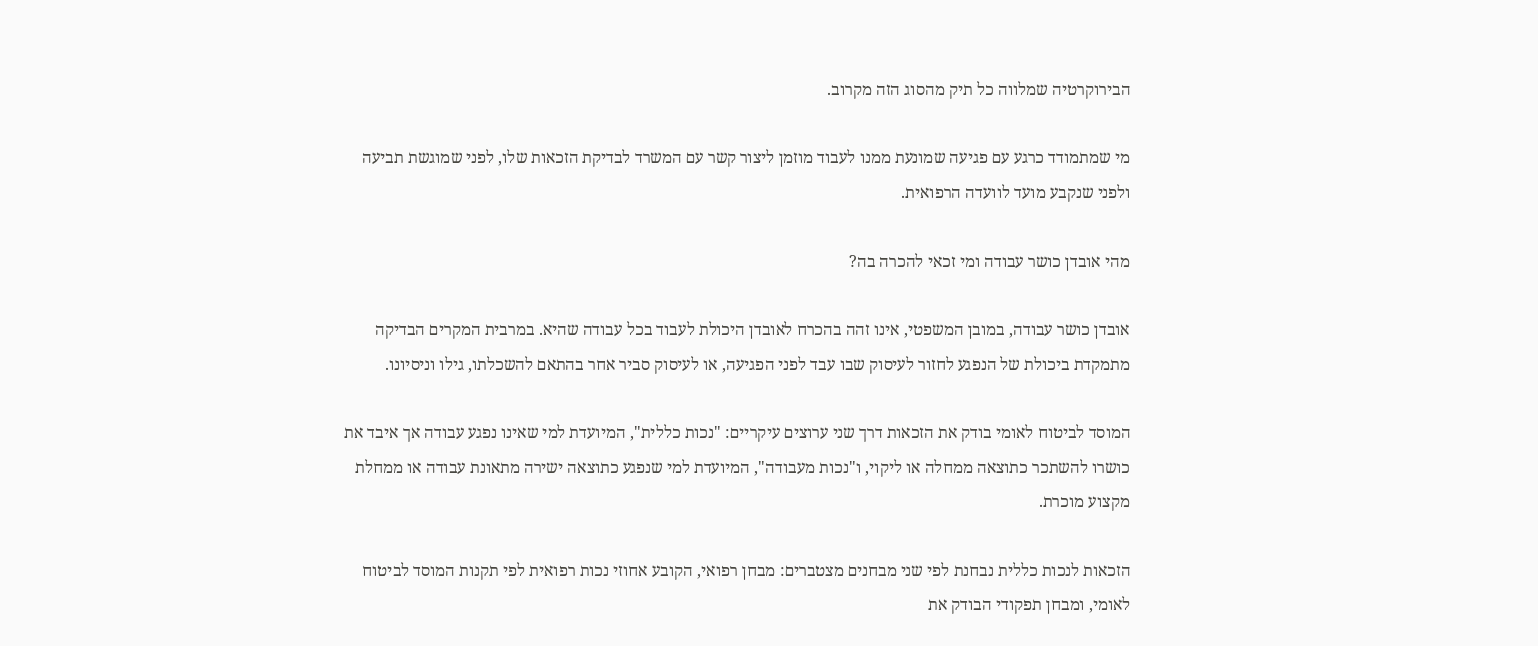הבירוקרטיה שמלווה כל תיק מהסוג הזה מקרוב.

מי שמתמודד כרגע עם פגיעה שמונעת ממנו לעבוד מוזמן ליצור קשר עם המשרד לבדיקת הזכאות שלו, לפני שמוגשת תביעה ולפני שנקבע מועד לוועדה הרפואית.

מהי אובדן כושר עבודה ומי זכאי להכרה בה?

אובדן כושר עבודה, במובן המשפטי, אינו זהה בהכרח לאובדן היכולת לעבוד בכל עבודה שהיא. במרבית המקרים הבדיקה מתמקדת ביכולת של הנפגע לחזור לעיסוק שבו עבד לפני הפגיעה, או לעיסוק סביר אחר בהתאם להשכלתו, גילו וניסיונו.

המוסד לביטוח לאומי בודק את הזכאות דרך שני ערוצים עיקריים: "נכות כללית", המיועדת למי שאינו נפגע עבודה אך איבד את כושרו להשתכר כתוצאה ממחלה או ליקוי, ו"נכות מעבודה", המיועדת למי שנפגע כתוצאה ישירה מתאונת עבודה או ממחלת מקצוע מוכרת.

הזכאות לנכות כללית נבחנת לפי שני מבחנים מצטברים: מבחן רפואי, הקובע אחוזי נכות רפואית לפי תקנות המוסד לביטוח לאומי, ומבחן תפקודי הבודק את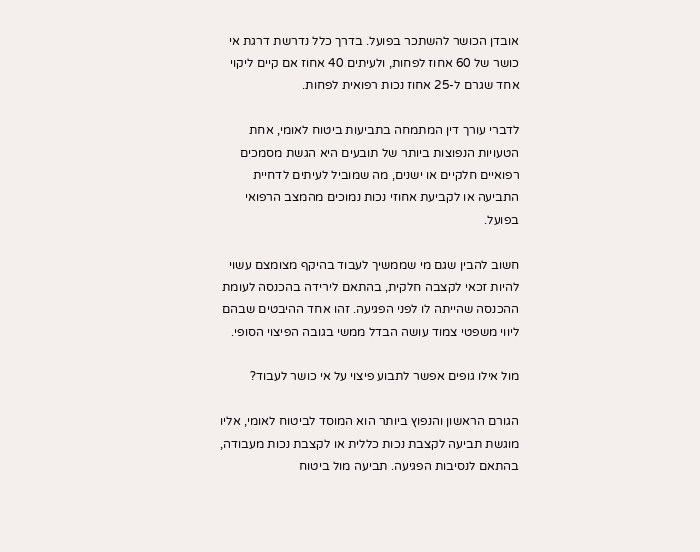אובדן הכושר להשתכר בפועל. בדרך כלל נדרשת דרגת אי כושר של 60 אחוז לפחות, ולעיתים 40 אחוז אם קיים ליקוי אחד שגרם ל-25 אחוז נכות רפואית לפחות.

לדברי עורך דין המתמחה בתביעות ביטוח לאומי, אחת הטעויות הנפוצות ביותר של תובעים היא הגשת מסמכים רפואיים חלקיים או ישנים, מה שמוביל לעיתים לדחיית התביעה או לקביעת אחוזי נכות נמוכים מהמצב הרפואי בפועל.

חשוב להבין שגם מי שממשיך לעבוד בהיקף מצומצם עשוי להיות זכאי לקצבה חלקית, בהתאם לירידה בהכנסה לעומת ההכנסה שהייתה לו לפני הפגיעה. זהו אחד ההיבטים שבהם ליווי משפטי צמוד עושה הבדל ממשי בגובה הפיצוי הסופי.

מול אילו גופים אפשר לתבוע פיצוי על אי כושר לעבוד?

הגורם הראשון והנפוץ ביותר הוא המוסד לביטוח לאומי, אליו מוגשת תביעה לקצבת נכות כללית או לקצבת נכות מעבודה, בהתאם לנסיבות הפגיעה. תביעה מול ביטוח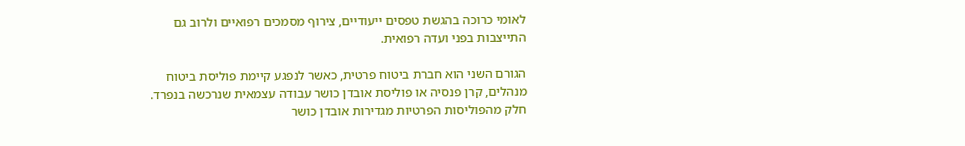לאומי כרוכה בהגשת טפסים ייעודיים, צירוף מסמכים רפואיים ולרוב גם התייצבות בפני ועדה רפואית.

הגורם השני הוא חברת ביטוח פרטית, כאשר לנפגע קיימת פוליסת ביטוח מנהלים, קרן פנסיה או פוליסת אובדן כושר עבודה עצמאית שנרכשה בנפרד. חלק מהפוליסות הפרטיות מגדירות אובדן כושר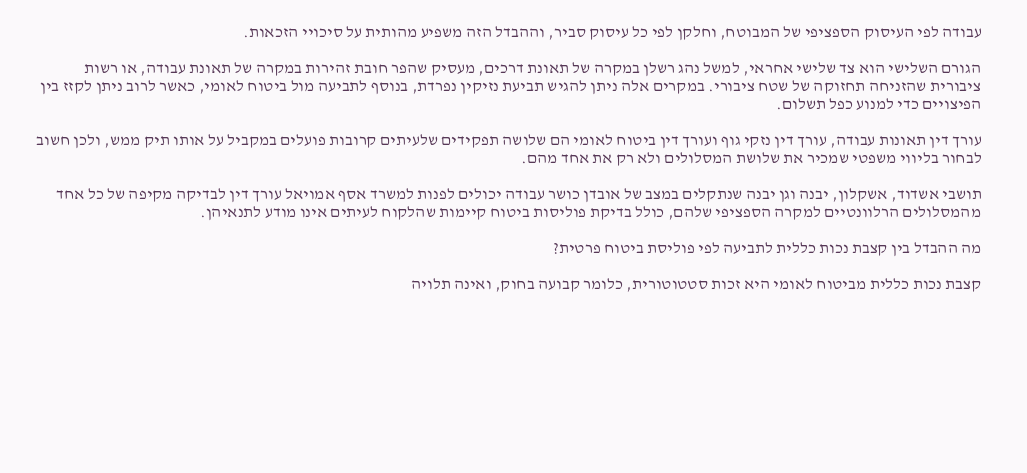עבודה לפי העיסוק הספציפי של המבוטח, וחלקן לפי כל עיסוק סביר, וההבדל הזה משפיע מהותית על סיכויי הזכאות.

הגורם השלישי הוא צד שלישי אחראי, למשל נהג רשלן במקרה של תאונת דרכים, מעסיק שהפר חובת זהירות במקרה של תאונת עבודה, או רשות ציבורית שהזניחה תחזוקה של שטח ציבורי. במקרים אלה ניתן להגיש תביעת נזיקין נפרדת, בנוסף לתביעה מול ביטוח לאומי, כאשר לרוב ניתן לקזז בין הפיצויים כדי למנוע כפל תשלום.

עורך דין תאונות עבודה, עורך דין נזקי גוף ועורך דין ביטוח לאומי הם שלושה תפקידים שלעיתים קרובות פועלים במקביל על אותו תיק ממש, ולכן חשוב לבחור בליווי משפטי שמכיר את שלושת המסלולים ולא רק את אחד מהם.

תושבי אשדוד, אשקלון, יבנה וגן יבנה שנתקלים במצב של אובדן כושר עבודה יכולים לפנות למשרד אסף אמויאל עורך דין לבדיקה מקיפה של כל אחד מהמסלולים הרלוונטיים למקרה הספציפי שלהם, כולל בדיקת פוליסות ביטוח קיימות שהלקוח לעיתים אינו מודע לתנאיהן.

מה ההבדל בין קצבת נכות כללית לתביעה לפי פוליסת ביטוח פרטית?

קצבת נכות כללית מביטוח לאומי היא זכות סטטוטורית, כלומר קבועה בחוק, ואינה תלויה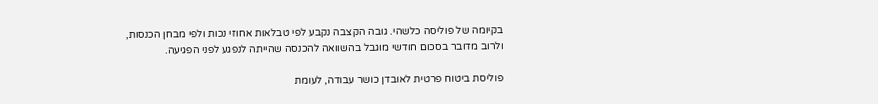בקיומה של פוליסה כלשהי. גובה הקצבה נקבע לפי טבלאות אחוזי נכות ולפי מבחן הכנסות, ולרוב מדובר בסכום חודשי מוגבל בהשוואה להכנסה שהייתה לנפגע לפני הפגיעה.

פוליסת ביטוח פרטית לאובדן כושר עבודה, לעומת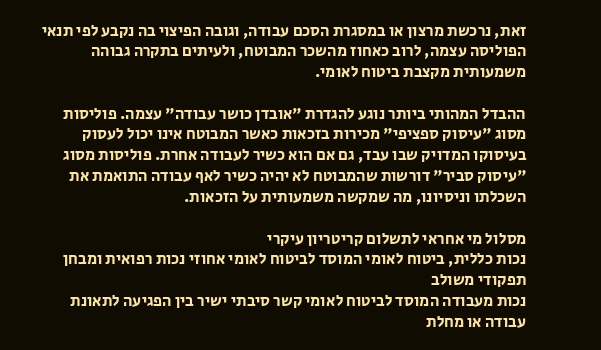זאת, נרכשת מרצון או במסגרת הסכם עבודה, וגובה הפיצוי בה נקבע לפי תנאי הפוליסה עצמה, לרוב כאחוז מהשכר המבוטח, ולעיתים בתקרה גבוהה משמעותית מקצבת ביטוח לאומי.

ההבדל המהותי ביותר נוגע להגדרת "אובדן כושר עבודה" עצמה. פוליסות מסוג "עיסוק ספציפי" מכירות בזכאות כאשר המבוטח אינו יכול לעסוק בעיסוקו המדויק שבו עבד, גם אם הוא כשיר לעבודה אחרת. פוליסות מסוג "עיסוק סביר" דורשות שהמבוטח לא יהיה כשיר לאף עבודה התואמת את השכלתו וניסיונו, מה שמקשה משמעותית על הזכאות.

מסלול מי אחראי לתשלום קריטריון עיקרי
נכות כללית, ביטוח לאומי המוסד לביטוח לאומי אחוזי נכות רפואית ומבחן תפקודי משולב
נכות מעבודה המוסד לביטוח לאומי קשר סיבתי ישיר בין הפגיעה לתאונת עבודה או מחלת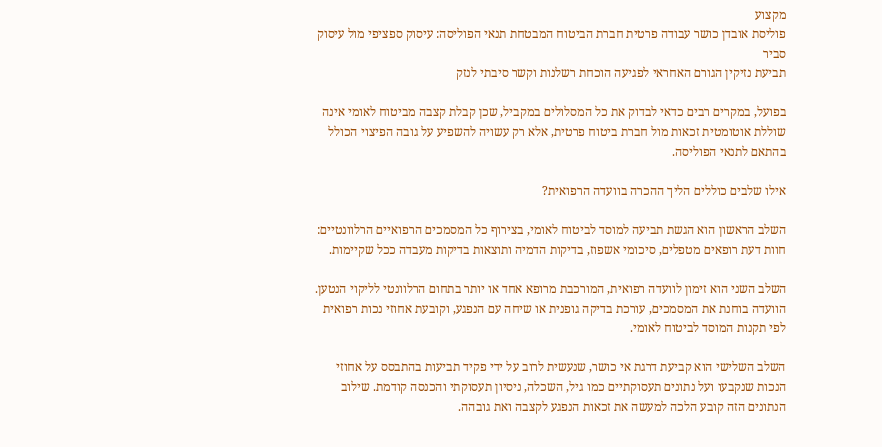מקצוע
פוליסת אובדן כושר עבודה פרטית חברת הביטוח המבטחת תנאי הפוליסה: עיסוק ספציפי מול עיסוק סביר
תביעת נזיקין הגורם האחראי לפגיעה הוכחת רשלנות וקשר סיבתי לנזק

בפועל, במקרים רבים כדאי לבדוק את כל המסלולים במקביל, שכן קבלת קצבה מביטוח לאומי אינה שוללת אוטומטית זכאות מול חברת ביטוח פרטית, אלא רק עשויה להשפיע על גובה הפיצוי הכולל בהתאם לתנאי הפוליסה.

אילו שלבים כוללים הליך ההכרה בוועדה הרפואית?

השלב הראשון הוא הגשת תביעה למוסד לביטוח לאומי, בצירוף כל המסמכים הרפואיים הרלוונטיים: חוות דעת רופאים מטפלים, סיכומי אשפוז, בדיקות הדמיה ותוצאות בדיקות מעבדה ככל שקיימות.

השלב השני הוא זימון לוועדה רפואית, המורכבת מרופא אחד או יותר בתחום הרלוונטי לליקוי הנטען. הוועדה בוחנת את המסמכים, עורכת בדיקה גופנית או שיחה עם הנפגע, וקובעת אחוזי נכות רפואית לפי תקנות המוסד לביטוח לאומי.

השלב השלישי הוא קביעת דרגת אי כושר, שנעשית לרוב על ידי פקיד תביעות בהתבסס על אחוזי הנכות שנקבעו ועל נתונים תעסוקתיים כמו גיל, השכלה, ניסיון תעסוקתי והכנסה קודמת. שילוב הנתונים הזה קובע הלכה למעשה את זכאות הנפגע לקצבה ואת גובהה.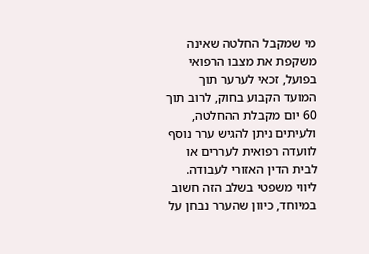מי שמקבל החלטה שאינה משקפת את מצבו הרפואי בפועל, זכאי לערער תוך המועד הקבוע בחוק, לרוב תוך 60 יום מקבלת ההחלטה, ולעיתים ניתן להגיש ערר נוסף לוועדה רפואית לעררים או לבית הדין האזורי לעבודה. ליווי משפטי בשלב הזה חשוב במיוחד, כיוון שהערר נבחן על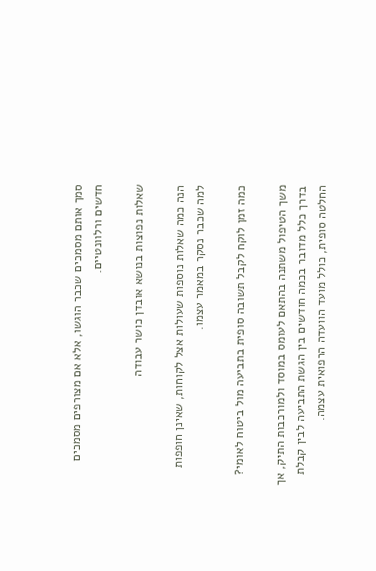סמך אותם מסמכים שכבר הוגשו, אלא אם מצורפים מסמכים חדשים ורלוונטיים.

שאלות נפוצות בנושא אובדן כושר עבודה

הנה כמה שאלות נוספות שעולות אצל לקוחות, שאינן חופפות למה שכבר נסקר במאמר עצמו.

כמה זמן לוקח לקבל תשובה סופית בתביעה מול ביטוח לאומי?

משך הטיפול משתנה בהתאם לעומס במוסד ולמורכבות התיק, אך בדרך כלל מדובר בכמה חודשים בין הגשת התביעה לבין קבלת החלטה סופית, כולל מועד הוועדה הרפואית עצמה.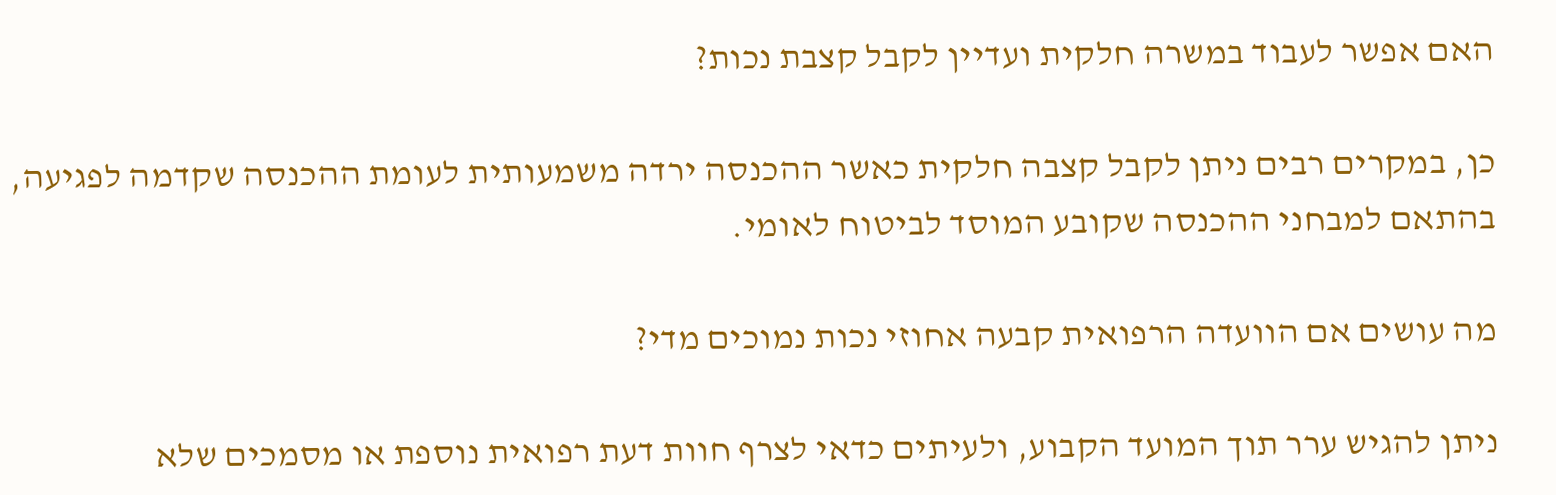האם אפשר לעבוד במשרה חלקית ועדיין לקבל קצבת נכות?

כן, במקרים רבים ניתן לקבל קצבה חלקית כאשר ההכנסה ירדה משמעותית לעומת ההכנסה שקדמה לפגיעה, בהתאם למבחני ההכנסה שקובע המוסד לביטוח לאומי.

מה עושים אם הוועדה הרפואית קבעה אחוזי נכות נמוכים מדי?

ניתן להגיש ערר תוך המועד הקבוע, ולעיתים כדאי לצרף חוות דעת רפואית נוספת או מסמכים שלא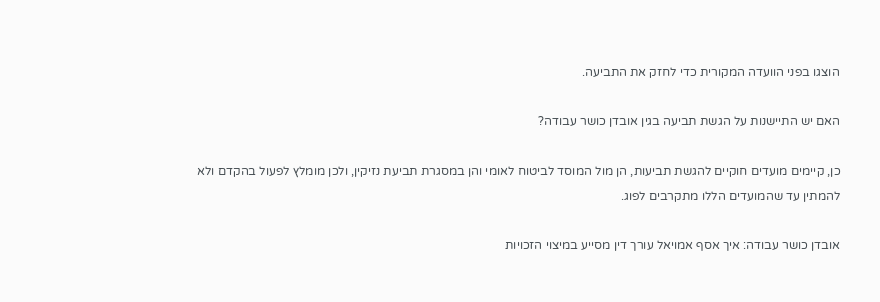הוצגו בפני הוועדה המקורית כדי לחזק את התביעה.

האם יש התיישנות על הגשת תביעה בגין אובדן כושר עבודה?

כן, קיימים מועדים חוקיים להגשת תביעות, הן מול המוסד לביטוח לאומי והן במסגרת תביעת נזיקין, ולכן מומלץ לפעול בהקדם ולא להמתין עד שהמועדים הללו מתקרבים לפוג.

אובדן כושר עבודה: איך אסף אמויאל עורך דין מסייע במיצוי הזכויות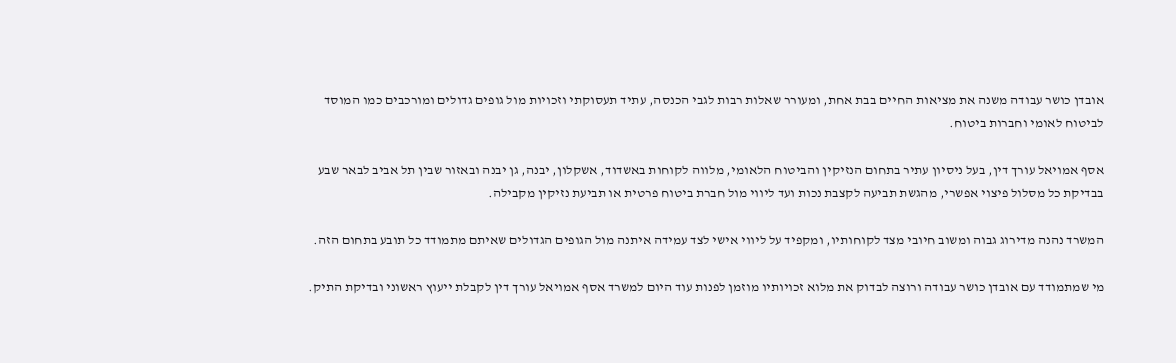אובדן כושר עבודה משנה את מציאות החיים בבת אחת, ומעורר שאלות רבות לגבי הכנסה, עתיד תעסוקתי וזכויות מול גופים גדולים ומורכבים כמו המוסד לביטוח לאומי וחברות ביטוח.

אסף אמויאל עורך דין, בעל ניסיון עתיר בתחום הנזיקין והביטוח הלאומי, מלווה לקוחות באשדוד, אשקלון, יבנה, גן יבנה ובאזור שבין תל אביב לבאר שבע בבדיקת כל מסלול פיצוי אפשרי, מהגשת תביעה לקצבת נכות ועד ליווי מול חברת ביטוח פרטית או תביעת נזיקין מקבילה.

המשרד נהנה מדירוג גבוה ומשוב חיובי מצד לקוחותיו, ומקפיד על ליווי אישי לצד עמידה איתנה מול הגופים הגדולים שאיתם מתמודד כל תובע בתחום הזה.

מי שמתמודד עם אובדן כושר עבודה ורוצה לבדוק את מלוא זכויותיו מוזמן לפנות עוד היום למשרד אסף אמויאל עורך דין לקבלת ייעוץ ראשוני ובדיקת התיק.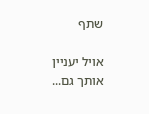שתף

אויל יעניין אותך גם...